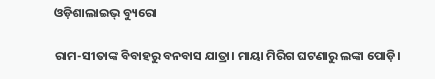ଓଡ଼ିଶାଲାଇଭ୍ ବ୍ୟୁରୋ

ରାମ-ସୀତାଙ୍କ ବିବାହରୁ ବନବାସ ଯାତ୍ରା। ମାୟା ମିରିଗ ଘଟଣାରୁ ଲଙ୍କା ପୋଡ଼ି।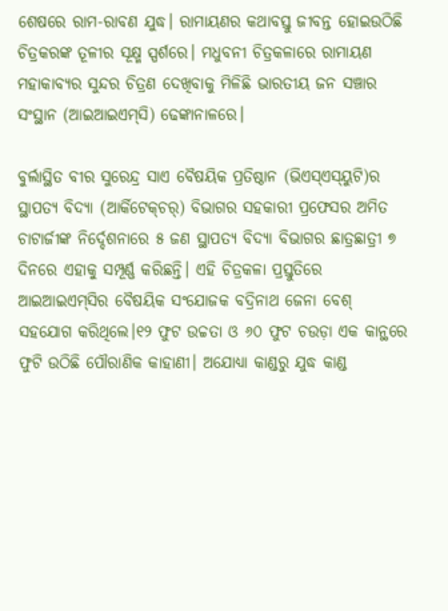ଶେଷରେ ରାମ-ରାବଣ ଯୁଦ୍ଧ। ରାମାୟଣର କଥାବସ୍ତୁ ଜୀବନ୍ତ ହୋଇଉଠିଛି ଚିତ୍ରକରଙ୍କ ତୂଳୀର ସୂକ୍ଷ୍ମ ସ୍ପର୍ଶରେ। ମଧୁବନୀ ଚିତ୍ରକଳାରେ ରାମାୟଣ ମହାକାବ୍ୟର ସୁନ୍ଦର ଚିତ୍ରଣ ଦେଖିବାକୁ ମିଳିଛି ଭାରତୀୟ ଜନ ସଞ୍ଚାର ସଂସ୍ଥାନ (ଆଇଆଇଏମ୍‍ସି) ଢେଙ୍କାନାଳରେ।

ବୁର୍ଲାସ୍ଥିତ ବୀର ସୁରେନ୍ଦ୍ର ସାଏ ବୈଷୟିକ ପ୍ରତିଷ୍ଠାନ (ଭିଏସ୍‍ଏସ୍‍ୟୁଟି)ର ସ୍ଥାପତ୍ୟ ବିଦ୍ୟା (ଆର୍କିଟେକ୍‍ଚର୍‍) ବିଭାଗର ସହକାରୀ ପ୍ରଫେସର ଅମିତ ଚାଟାର୍ଜୀଙ୍କ ନିର୍ଦ୍ଦେଶନାରେ ୫ ଜଣ ସ୍ଥାପତ୍ୟ ବିଦ୍ୟା ବିଭାଗର ଛାତ୍ରଛାତ୍ରୀ ୭ ଦିନରେ ଏହାକୁ ସମ୍ପୂର୍ଣ୍ଣ କରିଛନ୍ତି। ଏହି ଚିତ୍ରକଳା ପ୍ରସ୍ତୁତିରେ ଆଇଆଇଏମ୍‍ସିର ବୈଷୟିକ ସଂଯୋଜକ ବଦ୍ରିନାଥ ଜେନା ବେଶ୍‍ ସହଯୋଗ କରିଥିଲେ।୧୨ ଫୁଟ ଉଚ୍ଚତା ଓ ୬୦ ଫୁଟ ଚଉଡ଼ା ଏକ କାନ୍ଥରେ ଫୁଟି ଉଠିଛି ପୌରାଣିକ କାହାଣୀ। ଅଯୋଧ୍ୟା କାଣ୍ଡରୁ ଯୁଦ୍ଧ କାଣ୍ଡ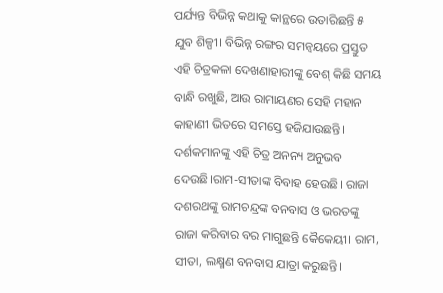ପର୍ଯ୍ୟନ୍ତ ବିଭିନ୍ନ କଥାକୁ କାନ୍ଥରେ ଉତାରିଛନ୍ତି ୫ ଯୁବ ଶିଳ୍ପୀ। ବିଭିନ୍ନ ରଙ୍ଗର ସମନ୍ୱୟରେ ପ୍ରସ୍ତୁତ ଏହି ଚିତ୍ରକଳା ଦେଖଣାହାରୀଙ୍କୁ ବେଶ୍‍ କିଛି ସମୟ ବାନ୍ଧି ରଖୁଛି, ଆଉ ରାମାୟଣର ସେହି ମହାନ କାହାଣୀ ଭିତରେ ସମସ୍ତେ ହଜିଯାଉଛନ୍ତି। ଦର୍ଶକମାନଙ୍କୁ ଏହି ଚିତ୍ର ଅନନ୍ୟ ଅନୁଭବ ଦେଉଛି।ରାମ-ସୀତାଙ୍କ ବିବାହ ହେଉଛି। ରାଜା ଦଶରଥଙ୍କୁ ରାମଚନ୍ଦ୍ରଙ୍କ ବନବାସ ଓ ଭରତଙ୍କୁ ରାଜା କରିବାର ବର ମାଗୁଛନ୍ତି କୈକେୟୀ। ରାମ, ସୀତା, ଲକ୍ଷ୍ମଣ ବନବାସ ଯାତ୍ରା କରୁଛନ୍ତି।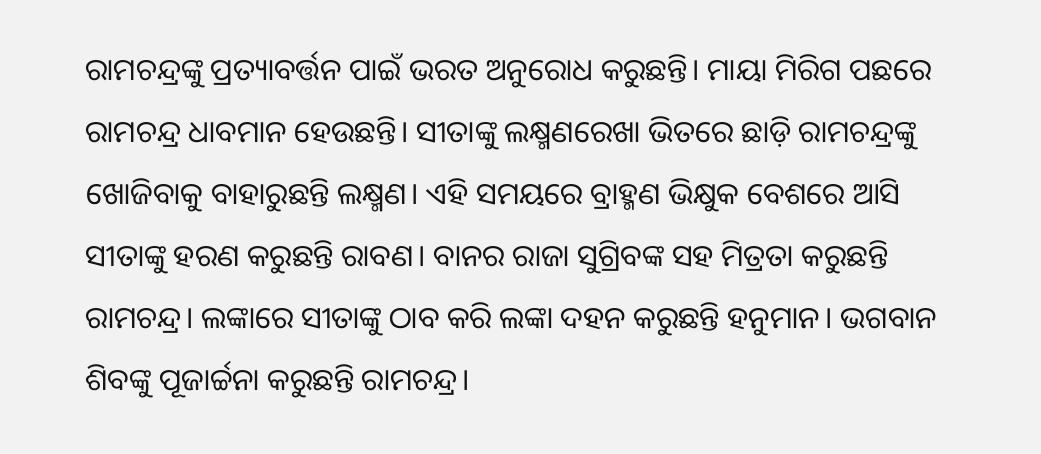ରାମଚନ୍ଦ୍ରଙ୍କୁ ପ୍ରତ୍ୟାବର୍ତ୍ତନ ପାଇଁ ଭରତ ଅନୁରୋଧ କରୁଛନ୍ତି। ମାୟା ମିରିଗ ପଛରେ ରାମଚନ୍ଦ୍ର ଧାବମାନ ହେଉଛନ୍ତି। ସୀତାଙ୍କୁ ଲକ୍ଷ୍ମଣରେଖା ଭିତରେ ଛାଡ଼ି ରାମଚନ୍ଦ୍ରଙ୍କୁ ଖୋଜିବାକୁ ବାହାରୁଛନ୍ତି ଲକ୍ଷ୍ମଣ। ଏହି ସମୟରେ ବ୍ରାହ୍ମଣ ଭିକ୍ଷୁକ ବେଶରେ ଆସି ସୀତାଙ୍କୁ ହରଣ କରୁଛନ୍ତି ରାବଣ। ବାନର ରାଜା ସୁଗ୍ରିବଙ୍କ ସହ ମିତ୍ରତା କରୁଛନ୍ତି ରାମଚନ୍ଦ୍ର। ଲଙ୍କାରେ ସୀତାଙ୍କୁ ଠାବ କରି ଲଙ୍କା ଦହନ କରୁଛନ୍ତି ହନୁମାନ। ଭଗବାନ ଶିବଙ୍କୁ ପୂଜାର୍ଚ୍ଚନା କରୁଛନ୍ତି ରାମଚନ୍ଦ୍ର।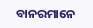ବାନରମାନେ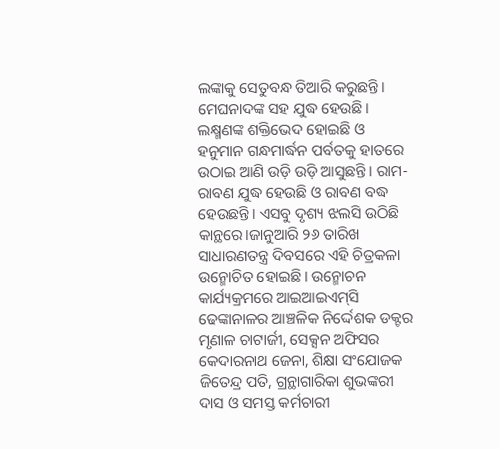ଲଙ୍କାକୁ ସେତୁବନ୍ଧ ତିଆରି କରୁଛନ୍ତି। ମେଘନାଦଙ୍କ ସହ ଯୁଦ୍ଧ ହେଉଛି। ଲକ୍ଷ୍ମଣଙ୍କ ଶକ୍ତିଭେଦ ହୋଇଛି ଓ ହନୁମାନ ଗନ୍ଧମାର୍ଦ୍ଧନ ପର୍ବତକୁ ହାତରେ ଉଠାଇ ଆଣି ଉଡ଼ି ଉଡ଼ି ଆସୁଛନ୍ତି। ରାମ-ରାବଣ ଯୁଦ୍ଧ ହେଉଛି ଓ ରାବଣ ବଦ୍ଧ ହେଉଛନ୍ତି। ଏସବୁ ଦୃଶ୍ୟ ଝଲସି ଉଠିଛି କାନ୍ଥରେ।ଜାନୁଆରି ୨୬ ତାରିଖ ସାଧାରଣତନ୍ତ୍ର ଦିବସରେ ଏହି ଚିତ୍ରକଳା ଉନ୍ମୋଚିତ ହୋଇଛି। ଉନ୍ମୋଚନ କାର୍ଯ୍ୟକ୍ରମରେ ଆଇଆଇଏମ୍‍ସି ଢେଙ୍କାନାଳର ଆଞ୍ଚଳିକ ନିର୍ଦ୍ଦେଶକ ଡକ୍ଟର ମୃଣାଳ ଚାଟାର୍ଜୀ, ସେକ୍ସନ ଅଫିସର କେଦାରନାଥ ଜେନା, ଶିକ୍ଷା ସଂଯୋଜକ ଜିତେନ୍ଦ୍ର ପତି, ଗ୍ରନ୍ଥାଗାରିକା ଶୁଭଙ୍କରୀ ଦାସ ଓ ସମସ୍ତ କର୍ମଚାରୀ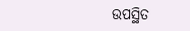ଉପସ୍ଥିତ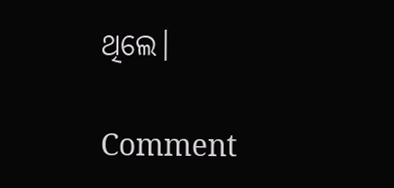ଥିଲେ।

Comment